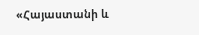«Հայաստանի և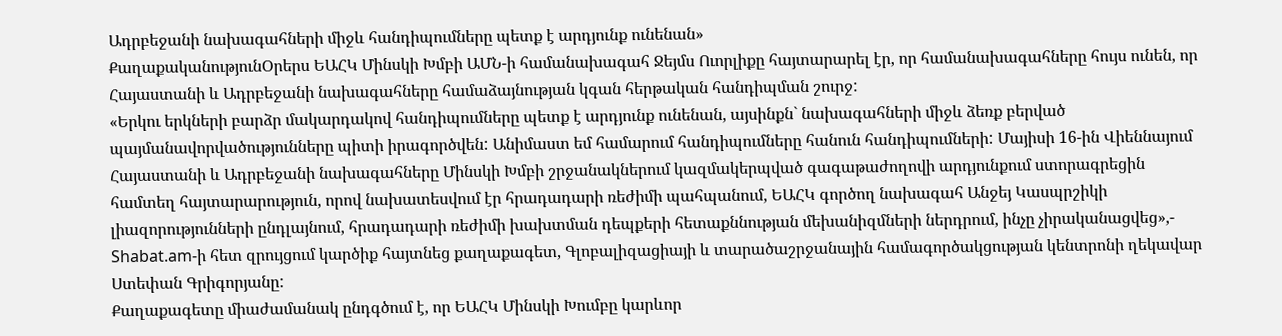Ադրբեջանի նախագահների միջև հանդիպումները պետք է արդյունք ունենան»
ՔաղաքականությունՕրերս ԵԱՀԿ Մինսկի Խմբի ԱՄՆ-ի համանախագահ Ջեյմս Ուորլիքը հայտարարել էր, որ համանախագահները հույս ունեն, որ Հայաստանի և Ադրբեջանի նախագահները համաձայնության կգան հերթական հանդիպման շուրջ:
«Երկու երկների բարձր մակարդակով հանդիպումները պետք է արդյունք ունենան, այսինքն` նախագահների միջև ձեռք բերված պայմանավորվածությունները պիտի իրագործվեն: Անիմաստ եմ համարում հանդիպումները հանուն հանդիպումների: Մայիսի 16-ին Վիեննայում Հայաստանի և Ադրբեջանի նախագահները Մինսկի Խմբի շրջանակներում կազմակերպված գագաթաժողովի արդյունքում ստորագրեցին համտեղ հայտարարություն, որով նախատեսվում էր հրադադարի ռեժիմի պահպանում, ԵԱՀԿ գործող նախագահ Անջեյ Կասպրշիկի լիազորությունների ընդլայնում, հրադադարի ռեժիմի խախտման դեպքերի հետաքննության մեխանիզմների ներդրում, ինչը չիրականացվեց»,- Shabat.am-ի հետ զրույցում կարծիք հայտնեց քաղաքագետ, Գլոբալիզացիայի և տարածաշրջանային համագործակցության կենտրոնի ղեկավար Ստեփան Գրիգորյանը:
Քաղաքագետը միաժամանակ ընդգծում է, որ ԵԱՀԿ Մինսկի Խումբը կարևոր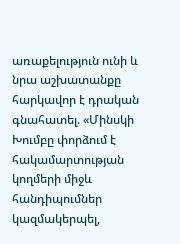առաքելություն ունի և նրա աշխատանքը հարկավոր է դրական գնահատել. «Մինսկի Խումբը փորձում է հակամարտության կողմերի միջև հանդիպումներ կազմակերպել,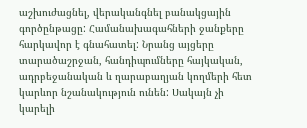աշխուժացնել, վերականգնել բանակցային գործընթացը: Համանախագահների ջանքերը հարկավոր է գնահատել: Նրանց այցերը տարածաշրջան, հանդիպումները հայկական, ադրբեջանական և ղարաբաղյան կողմերի հետ կարևոր նշանակություն ունեն: Սակայն չի կարելի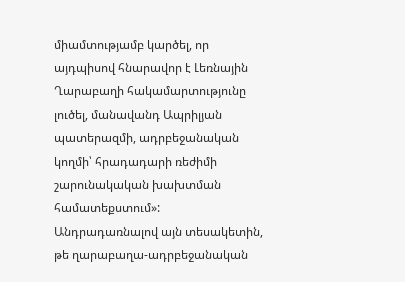միամտությամբ կարծել, որ այդպիսով հնարավոր է Լեռնային Ղարաբաղի հակամարտությունը լուծել, մանավանդ Ապրիլյան պատերազմի, ադրբեջանական կողմի՝ հրադադարի ռեժիմի շարունակական խախտման համատեքստում»:
Անդրադառնալով այն տեսակետին, թե ղարաբաղա-ադրբեջանական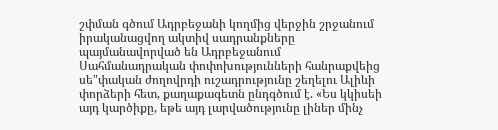շփման գծում Ադրբեջանի կողմից վերջին շրջանում իրականացվող ակտիվ սադրանքները պայմանավորված են Ադրբեջանում Սահմանադրական փոփոխությունների հանրաքվեից սե"փական ժողովրդի ուշադրությունը շեղելու Ալիևի փորձերի հետ, քաղաքագետն ընդգծում է. «Ես կկիսեի այդ կարծիքը, եթե այդ լարվածությունը լիներ մինչ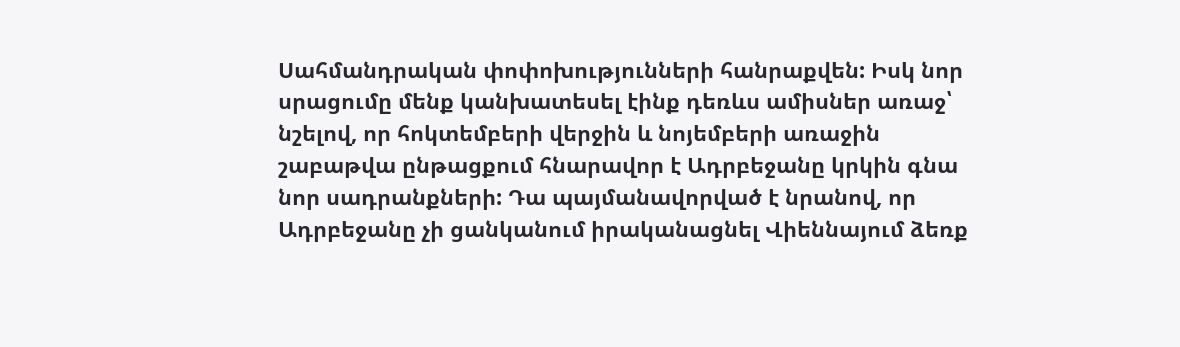Սահմանդրական փոփոխությունների հանրաքվեն: Իսկ նոր սրացումը մենք կանխատեսել էինք դեռևս ամիսներ առաջ՝ նշելով, որ հոկտեմբերի վերջին և նոյեմբերի առաջին շաբաթվա ընթացքում հնարավոր է Ադրբեջանը կրկին գնա նոր սադրանքների: Դա պայմանավորված է նրանով, որ Ադրբեջանը չի ցանկանում իրականացնել Վիեննայում ձեռք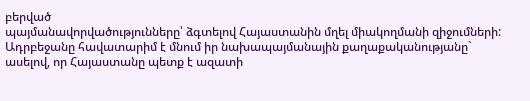բերված
պայմանավորվածությունները՝ ձգտելով Հայաստանին մղել միակողմանի զիջումների: Ադրբեջանը հավատարիմ է մնում իր նախապայմանային քաղաքականությանը` ասելով, որ Հայաստանը պետք է ազատի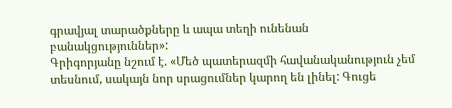գրավյալ տարածքները և ապա տեղի ունենան բանակցություններ»:
Գրիգորյանը նշում է. «Մեծ պատերազմի հավանականություն չեմ տեսնում, սակայն նոր սրացումներ կարող են լինել: Գուցե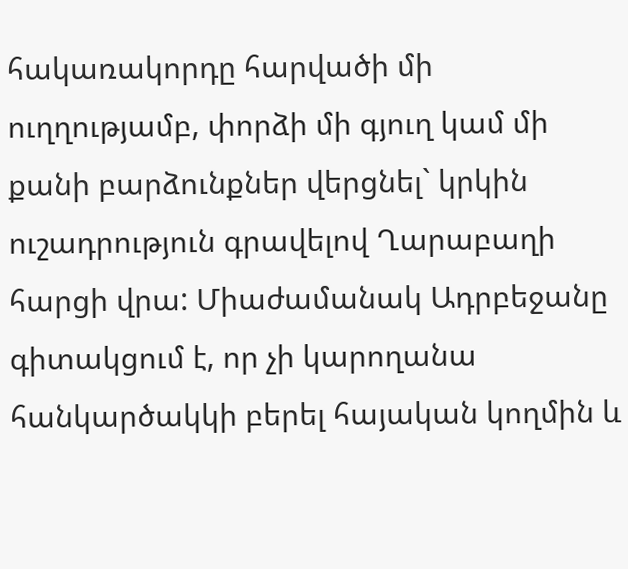հակառակորդը հարվածի մի ուղղությամբ, փորձի մի գյուղ կամ մի քանի բարձունքներ վերցնել` կրկին ուշադրություն գրավելով Ղարաբաղի հարցի վրա: Միաժամանակ Ադրբեջանը գիտակցում է, որ չի կարողանա հանկարծակկի բերել հայական կողմին և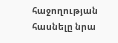հաջողության հասնելը նրա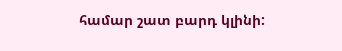համար շատ բարդ կլինի: